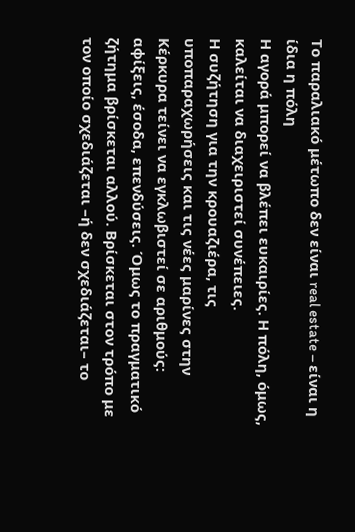Το παραλιακό μέτωπο δεν είναι real estate – είναι η ίδια η πόλη
Η αγορά μπορεί να βλέπει ευκαιρίες. Η πόλη, όμως, καλείται να διαχειριστεί συνέπειες.
Η συζήτηση για την κρουαζιέρα, τις υποπαραχωρήσεις και τις νέες μαρίνες στην Κέρκυρα τείνει να εγκλωβιστεί σε αριθμούς: αφίξεις, έσοδα, επενδύσεις. Όμως το πραγματικό ζήτημα βρίσκεται αλλού. Βρίσκεται στον τρόπο με τον οποίο σχεδιάζεται –ή δεν σχεδιάζεται– το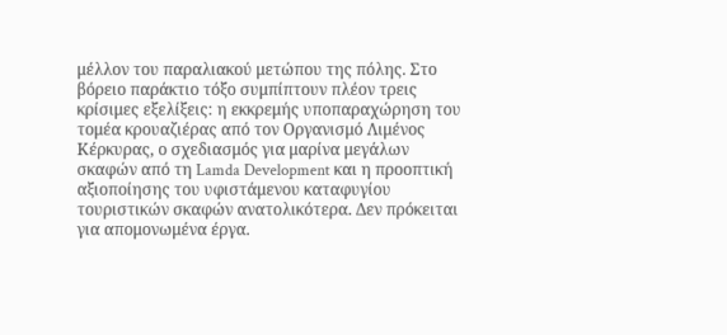μέλλον του παραλιακού μετώπου της πόλης. Στο βόρειο παράκτιο τόξο συμπίπτουν πλέον τρεις κρίσιμες εξελίξεις: η εκκρεμής υποπαραχώρηση του τομέα κρουαζιέρας από τον Οργανισμό Λιμένος Κέρκυρας, ο σχεδιασμός για μαρίνα μεγάλων σκαφών από τη Lamda Development και η προοπτική αξιοποίησης του υφιστάμενου καταφυγίου τουριστικών σκαφών ανατολικότερα. Δεν πρόκειται για απομονωμένα έργα.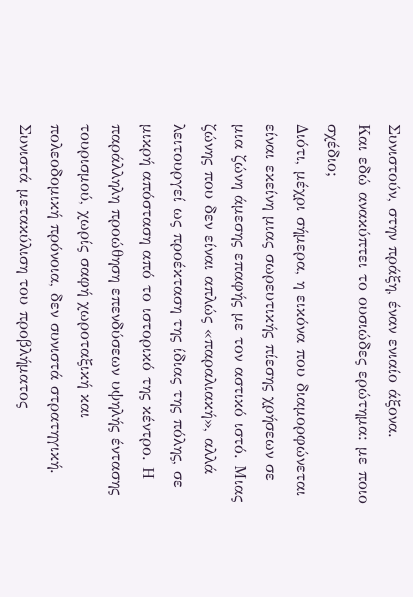Συνιστούν, στην πράξη, έναν ενιαίο άξονα.
Και εδώ ανακύπτει το ουσιώδες ερώτημα: με ποιο σχέδιο;
Διότι, μέχρι σήμερα, η εικόνα που διαμορφώνεται είναι εκείνη μιας σωρευτικής πίεσης χρήσεων σε μια ζώνη άμεσης επαφής με τον αστικό ιστό. Μιας ζώνης που δεν είναι απλώς «παραλιακή», αλλά λειτουργεί ως προέκταση της ίδιας της πόλης, σε μικρή απόσταση από το ιστορικό της κέντρο. Η παράλληλη προώθηση επενδύσεων υψηλής έντασης τουρισμού, χωρίς σαφή χωροταξική και πολεοδομική πρόνοια, δεν συνιστά στρατηγική. Συνιστά μετακύλιση του προβλήματος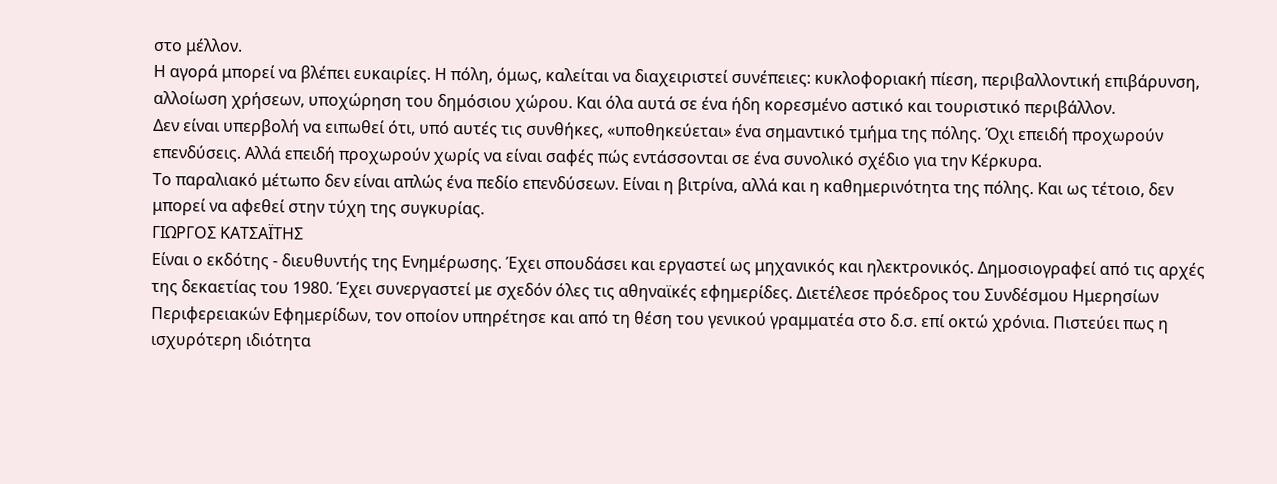στο μέλλον.
Η αγορά μπορεί να βλέπει ευκαιρίες. Η πόλη, όμως, καλείται να διαχειριστεί συνέπειες: κυκλοφοριακή πίεση, περιβαλλοντική επιβάρυνση, αλλοίωση χρήσεων, υποχώρηση του δημόσιου χώρου. Και όλα αυτά σε ένα ήδη κορεσμένο αστικό και τουριστικό περιβάλλον.
Δεν είναι υπερβολή να ειπωθεί ότι, υπό αυτές τις συνθήκες, «υποθηκεύεται» ένα σημαντικό τμήμα της πόλης. Όχι επειδή προχωρούν επενδύσεις. Αλλά επειδή προχωρούν χωρίς να είναι σαφές πώς εντάσσονται σε ένα συνολικό σχέδιο για την Κέρκυρα.
Το παραλιακό μέτωπο δεν είναι απλώς ένα πεδίο επενδύσεων. Είναι η βιτρίνα, αλλά και η καθημερινότητα της πόλης. Και ως τέτοιο, δεν μπορεί να αφεθεί στην τύχη της συγκυρίας.
ΓΙΩΡΓΟΣ ΚΑΤΣΑΪΤΗΣ
Είναι ο εκδότης - διευθυντής της Ενημέρωσης. Έχει σπουδάσει και εργαστεί ως μηχανικός και ηλεκτρονικός. Δημοσιογραφεί από τις αρχές της δεκαετίας του 1980. Έχει συνεργαστεί με σχεδόν όλες τις αθηναϊκές εφημερίδες. Διετέλεσε πρόεδρος του Συνδέσμου Ημερησίων Περιφερειακών Εφημερίδων, τον οποίον υπηρέτησε και από τη θέση του γενικού γραμματέα στο δ.σ. επί οκτώ χρόνια. Πιστεύει πως η ισχυρότερη ιδιότητα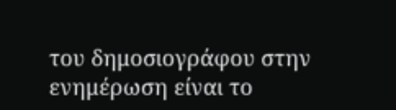του δημοσιογράφου στην ενημέρωση είναι το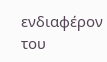ενδιαφέρον του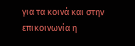για τα κοινά και στην επικοινωνία η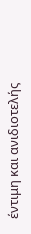έντιμη και ανιδιοτελής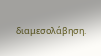διαμεσολάβηση.